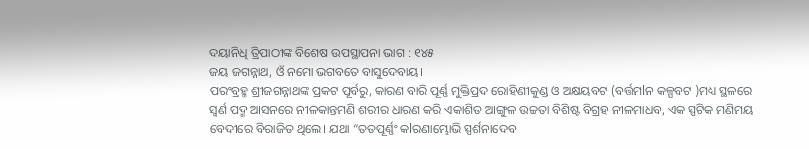ଦୟାନିଧି ତ୍ରିପାଠୀଙ୍କ ବିଶେଷ ଉପସ୍ଥାପନା ଭାଗ : ୧୪୫
ଜୟ ଜଗନ୍ନାଥ, ଓଁ ନମୋ ଭଗବତେ ବାସୁଦେବାୟ।
ପରଂବ୍ରହ୍ମ ଶ୍ରୀଜଗନ୍ନାଥଙ୍କ ପ୍ରକଟ ପୂର୍ବରୁ, କାରଣ ବାରି ପୂର୍ଣ୍ଣ ମୁକ୍ତିପ୍ରଦ ରୋହିଣୀକୁଣ୍ଡ ଓ ଅକ୍ଷୟବଟ (ବର୍ତ୍ତମlନ କଳ୍ପବଟ )ମଧ୍ୟ ସ୍ଥଳରେ ସ୍ଵର୍ଣ ପଦ୍ମ ଆସନରେ ନୀଳକାନ୍ତମଣି ଶରୀର ଧାରଣ କରି ଏକାଶିତ ଆଙ୍ଗୁଳ ଉଚ୍ଚତା ବିଶିଷ୍ଟ ବିଗ୍ରହ ନୀଳମାଧବ, ଏକ ସ୍ପଟିକ ମଣିମୟ ବେଦୀରେ ବିରାଜିତ ଥିଲେ। ଯଥା “ତତପୂର୍ଣ୍ଣଂ କlରଣାମ୍ଭୋଭି ସ୍ପର୍ଶନାଦେବ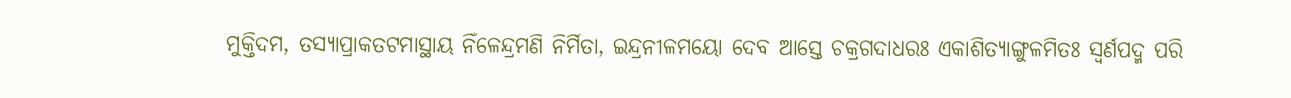ମୁକ୍ତିଦମ, ତସ୍ୟାପ୍ରାକତଟମାସ୍ଥାୟ ନିଁଳେନ୍ଦ୍ରମଣି ନିର୍ମିତା, ଇନ୍ଦ୍ରନୀଳମୟୋ ଦେବ ଆସ୍ତେ ଚକ୍ରଗଦାଧରଃ ଏକାଶିତ୍ୟାଙ୍ଗୁଳମିତଃ ସ୍ଵର୍ଣପଦ୍ମ ପରି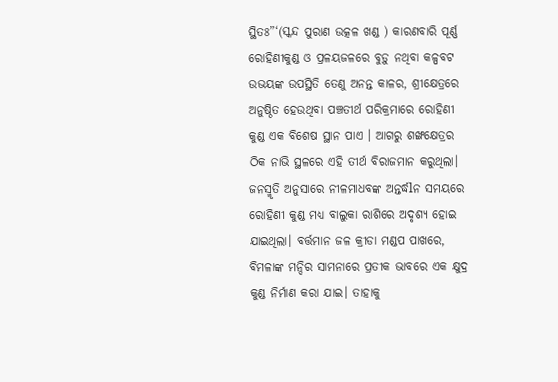ସ୍ଥିତଃ”‘(ସ୍କନ୍ଦ ପୁରାଣ ଉତ୍କଳ ଖଣ୍ଡ ) କାରଣବାରି ପୂର୍ଣ୍ଣ ରୋହିଣୀକୁଣ୍ଡ ଓ ପ୍ରଳୟଜଳରେ ବୁଡ଼ୁ ନଥିବା କଳ୍ପବଟ ଉଭୟଙ୍କ ଉପସ୍ଥିତି ତେଣୁ ଅନନ୍ତ କାଳର, ଶ୍ରୀକ୍ଷେତ୍ରରେ ଅନୁଷ୍ଠିତ ହେଉଥିବା ପଞ୍ଚତୀର୍ଥ ପରିକ୍ରମାରେ ରୋହିଣୀ କୁଣ୍ଡ ଏକ ବିଶେଷ ସ୍ଥାନ ପାଏ । ଆଗରୁ ଶଙ୍ଖକ୍ଷେତ୍ରର ଠିକ ନାଭି ସ୍ଥଳରେ ଏହି ତୀର୍ଥ ବିରାଜମାନ କରୁଥିଲା। ଜନସ୍ମୃତି ଅନୁସାରେ ନୀଳମାଧବଙ୍କ ଅନ୍ତର୍ଦ୍ଧlନ ସମୟରେ ରୋହିଣୀ କୁଣ୍ଡ ମଧ୍ୟ ବାଲୁକା ରାଶିରେ ଅଦୃଶ୍ୟ ହୋଇ ଯାଇଥିଲା। ବର୍ତ୍ତମାନ ଜଳ କ୍ରୀଡା ମଣ୍ଡପ ପାଖରେ, ବିମଳାଙ୍କ ମନ୍ଦିର ସାମନାରେ ପ୍ରତୀକ ଭାବରେ ଏକ କ୍ଷୁଦ୍ର କୁଣ୍ଡ ନିର୍ମାଣ କରା ଯାଇ। ତାହାକୁ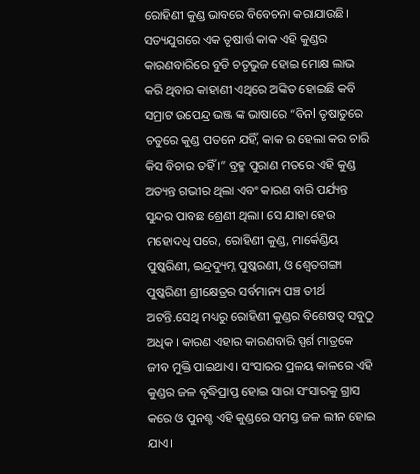ରୋହିଣୀ କୁଣ୍ଡ ଭାବରେ ବିବେଚନା କରାଯାଉଛି। ସତ୍ୟଯୁଗରେ ଏକ ତୃଷାର୍ତ୍ତ କାକ ଏହି କୁଣ୍ଡର କାରଣବାରିରେ ବୁଡି ଚତୃଭୁଜ ହୋଇ ମୋକ୍ଷ ଲାଭ କରି ଥିବାର କାହାଣୀ ଏଥିରେ ଅଙ୍କିତ ହୋଇଛି କବି ସମ୍ରାଟ ଉପେନ୍ଦ୍ର ଭଞ୍ଜ ଙ୍କ ଭାଷାରେ “ବିନl ତୃଷାତୁରେ ଚତୁରେ କୁଣ୍ଡ ପତନେ ଯହିଁ, କାକ ର ହେଲା କର ଚାରି କିସ ବିଚାର ତହିଁ ।” ବ୍ରହ୍ମ ପୁରାଣ ମତରେ ଏହି କୁଣ୍ଡ ଅତ୍ୟନ୍ତ ଗଭୀର ଥିଲା ଏବଂ କାରଣ ବାରି ପର୍ଯ୍ୟନ୍ତ ସୁନ୍ଦର ପାବଛ ଶ୍ରେଣୀ ଥିଲା। ସେ ଯାହା ହେଉ ମହୋଦଧି ପରେ, ରୋହିଣୀ କୁଣ୍ଡ, ମାର୍କେଣ୍ଡିୟ ପୁଷ୍କରିଣୀ, ଇନ୍ଦ୍ରଦ୍ୟୁମ୍ନ ପୁଷ୍କରଣୀ, ଓ ଶ୍ୱେତଗଙ୍ଗା ପୁଷ୍କରିଣୀ ଶ୍ରୀକ୍ଷେତ୍ରର ସର୍ବମାନ୍ୟ ପଞ୍ଚ ତୀର୍ଥ ଅଟନ୍ତି.ସେଥି ମଧ୍ୟରୁ ରୋହିଣୀ କୁଣ୍ଡର ବିଶେଷତ୍ୱ ସବୁଠୁ ଅଧିକ । କାରଣ ଏହାର କାରଣବାରି ସ୍ପର୍ଶ ମାତ୍ରକେ ଜୀବ ମୁକ୍ତି ପାଇଥାଏ। ସଂସାରର ପ୍ରଳୟ କାଳରେ ଏହି କୁଣ୍ଡର ଜଳ ବୃଦ୍ଧିପ୍ରାପ୍ତ ହୋଇ ସାରା ସଂସାରକୁ ଗ୍ରାସ କରେ ଓ ପୁନଶ୍ଚ ଏହି କୁଣ୍ଡରେ ସମସ୍ତ ଜଳ ଲୀନ ହୋଇ ଯାଏ।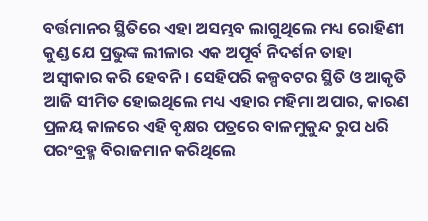ବର୍ତ୍ତମାନର ସ୍ଥିତିରେ ଏହା ଅସମ୍ଭବ ଲାଗୁଥିଲେ ମଧ୍ୟ ରୋହିଣୀ କୁଣ୍ଡ ଯେ ପ୍ରଭୁଙ୍କ ଲୀଳାର ଏକ ଅପୂର୍ବ ନିଦର୍ଶନ ତାହା ଅସ୍ବୀକାର କରି ହେବନି। ସେହିପରି କଳ୍ପବଟର ସ୍ଥିତି ଓ ଆକୃତି ଆଜି ସୀମିତ ହୋଇଥିଲେ ମଧ୍ୟ ଏହାର ମହିମା ଅପାର, କାରଣ ପ୍ରଳୟ କାଳରେ ଏହି ବୃକ୍ଷର ପତ୍ରରେ ବାଳମୁକୁନ୍ଦ ରୁପ ଧରି ପରଂବ୍ରହ୍ମ ବିରାଜମାନ କରିଥିଲେ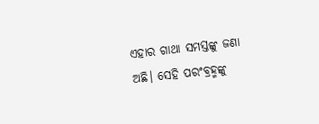ଏହାର ଗାଥା ସମସ୍ତଙ୍କୁ ଜଣା ଅଛି। ସେହି ପରଂବ୍ରହ୍ମଙ୍କୁ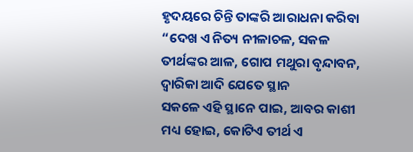ହୃଦୟରେ ଚିନ୍ତି ତାଙ୍କରି ଆରାଧନା କରିବା
“ଦେଖ ଏ ନିତ୍ୟ ନୀଳାଚଳ, ସକଳ ତୀର୍ଥଙ୍କର ଆଳ, ଗୋପ ମଥୁରା ବୃନ୍ଦାବନ, ଦ୍ୱାରିକା ଆଦି ଯେତେ ସ୍ଥାନ
ସକଳେ ଏହି ସ୍ଥାନେ ପାଇ, ଆବର କାଶୀ ମଧ୍ୟ ହୋଇ, କୋଟିଏ ତୀର୍ଥ ଏ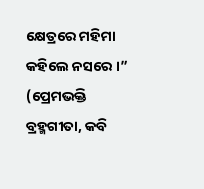କ୍ଷେତ୍ରରେ ମହିମା କହିଲେ ନସରେ ।”
(ପ୍ରେମଭକ୍ତି ବ୍ରହ୍ମଗୀତା, କବି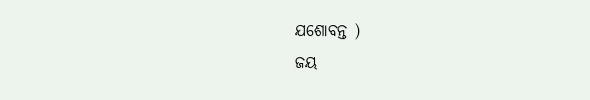ଯଶୋବନ୍ତ )
ଜୟ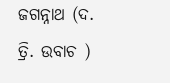ଜଗନ୍ନାଥ (ଦ. ତ୍ରି. ଉବାଚ )